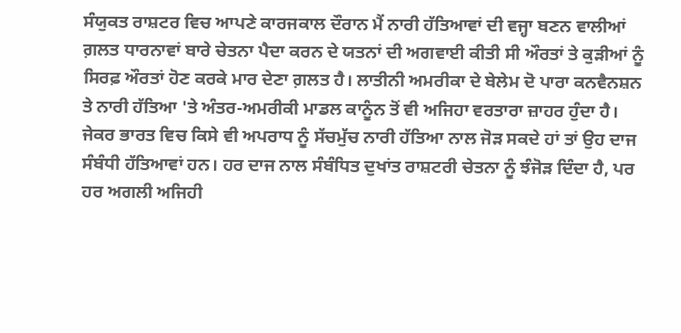ਸੰਯੁਕਤ ਰਾਸ਼ਟਰ ਵਿਚ ਆਪਣੇ ਕਾਰਜਕਾਲ ਦੌਰਾਨ ਮੈਂ ਨਾਰੀ ਹੱਤਿਆਵਾਂ ਦੀ ਵਜ੍ਹਾ ਬਣਨ ਵਾਲੀਆਂ ਗ਼ਲਤ ਧਾਰਨਾਵਾਂ ਬਾਰੇ ਚੇਤਨਾ ਪੈਦਾ ਕਰਨ ਦੇ ਯਤਨਾਂ ਦੀ ਅਗਵਾਈ ਕੀਤੀ ਸੀ ਔਰਤਾਂ ਤੇ ਕੁੜੀਆਂ ਨੂੰ ਸਿਰਫ਼ ਔਰਤਾਂ ਹੋਣ ਕਰਕੇ ਮਾਰ ਦੇਣਾ ਗ਼ਲਤ ਹੈ। ਲਾਤੀਨੀ ਅਮਰੀਕਾ ਦੇ ਬੇਲੇਮ ਦੋ ਪਾਰਾ ਕਨਵੈਨਸ਼ਨ ਤੇ ਨਾਰੀ ਹੱਤਿਆ 'ਤੇ ਅੰਤਰ-ਅਮਰੀਕੀ ਮਾਡਲ ਕਾਨੂੰਨ ਤੋਂ ਵੀ ਅਜਿਹਾ ਵਰਤਾਰਾ ਜ਼ਾਹਰ ਹੁੰਦਾ ਹੈ। ਜੇਕਰ ਭਾਰਤ ਵਿਚ ਕਿਸੇ ਵੀ ਅਪਰਾਧ ਨੂੰ ਸੱਚਮੁੱਚ ਨਾਰੀ ਹੱਤਿਆ ਨਾਲ ਜੋੜ ਸਕਦੇ ਹਾਂ ਤਾਂ ਉਹ ਦਾਜ ਸੰਬੰਧੀ ਹੱਤਿਆਵਾਂ ਹਨ। ਹਰ ਦਾਜ ਨਾਲ ਸੰਬੰਧਿਤ ਦੁਖਾਂਤ ਰਾਸ਼ਟਰੀ ਚੇਤਨਾ ਨੂੰ ਝੰਜੋੜ ਦਿੰਦਾ ਹੈ, ਪਰ ਹਰ ਅਗਲੀ ਅਜਿਹੀ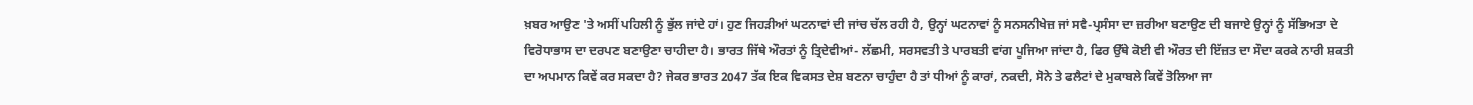ਖ਼ਬਰ ਆਉਣ 'ਤੇ ਅਸੀਂ ਪਹਿਲੀ ਨੂੰ ਭੁੱਲ ਜਾਂਦੇ ਹਾਂ। ਹੁਣ ਜਿਹੜੀਆਂ ਘਟਨਾਵਾਂ ਦੀ ਜਾਂਚ ਚੱਲ ਰਹੀ ਹੈ, ਉਨ੍ਹਾਂ ਘਟਨਾਵਾਂ ਨੂੰ ਸਨਸਨੀਖੇਜ਼ ਜਾਂ ਸਵੈ-ਪ੍ਰਸੰਸਾ ਦਾ ਜ਼ਰੀਆ ਬਣਾਉਣ ਦੀ ਬਜਾਏ ਉਨ੍ਹਾਂ ਨੂੰ ਸੱਭਿਅਤਾ ਦੇ ਵਿਰੋਧਾਭਾਸ ਦਾ ਦਰਪਣ ਬਣਾਉਣਾ ਚਾਹੀਦਾ ਹੈ। ਭਾਰਤ ਜਿੱਥੇ ਔਰਤਾਂ ਨੂੰ ਤ੍ਰਿਦੇਵੀਆਂ- ਲੱਛਮੀ, ਸਰਸਵਤੀ ਤੇ ਪਾਰਬਤੀ ਵਾਂਗ ਪੂਜਿਆ ਜਾਂਦਾ ਹੈ, ਫਿਰ ਉੱਥੇ ਕੋਈ ਵੀ ਔਰਤ ਦੀ ਇੱਜ਼ਤ ਦਾ ਸੌਦਾ ਕਰਕੇ ਨਾਰੀ ਸ਼ਕਤੀ ਦਾ ਅਪਮਾਨ ਕਿਵੇਂ ਕਰ ਸਕਦਾ ਹੈ? ਜੇਕਰ ਭਾਰਤ 2047 ਤੱਕ ਇਕ ਵਿਕਸਤ ਦੇਸ਼ ਬਣਨਾ ਚਾਹੁੰਦਾ ਹੈ ਤਾਂ ਧੀਆਂ ਨੂੰ ਕਾਰਾਂ, ਨਕਦੀ, ਸੋਨੇ ਤੇ ਫਲੈਟਾਂ ਦੇ ਮੁਕਾਬਲੇ ਕਿਵੇਂ ਤੋਲਿਆ ਜਾ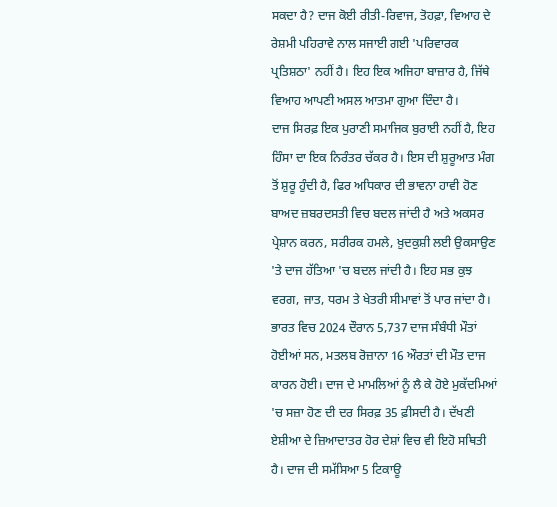ਸਕਦਾ ਹੈ? ਦਾਜ ਕੋਈ ਰੀਤੀ-ਰਿਵਾਜ, ਤੋਹਫ਼ਾ, ਵਿਆਹ ਦੇ ਰੇਸ਼ਮੀ ਪਹਿਰਾਵੇ ਨਾਲ ਸਜਾਈ ਗਈ 'ਪਰਿਵਾਰਕ ਪ੍ਰਤਿਸ਼ਠਾ' ਨਹੀਂ ਹੈ। ਇਹ ਇਕ ਅਜਿਹਾ ਬਾਜ਼ਾਰ ਹੈ, ਜਿੱਥੇ ਵਿਆਹ ਆਪਣੀ ਅਸਲ ਆਤਮਾ ਗੁਆ ਦਿੰਦਾ ਹੈ।
ਦਾਜ ਸਿਰਫ਼ ਇਕ ਪੁਰਾਣੀ ਸਮਾਜਿਕ ਬੁਰਾਈ ਨਹੀਂ ਹੈ, ਇਹ ਹਿੰਸਾ ਦਾ ਇਕ ਨਿਰੰਤਰ ਚੱਕਰ ਹੈ। ਇਸ ਦੀ ਸ਼ੁਰੂਆਤ ਮੰਗ ਤੋਂ ਸ਼ੁਰੂ ਹੁੰਦੀ ਹੈ, ਫਿਰ ਅਧਿਕਾਰ ਦੀ ਭਾਵਨਾ ਹਾਵੀ ਹੋਣ ਬਾਅਦ ਜ਼ਬਰਦਸਤੀ ਵਿਚ ਬਦਲ ਜਾਂਦੀ ਹੈ ਅਤੇ ਅਕਸਰ ਪ੍ਰੇਸ਼ਾਨ ਕਰਨ, ਸਰੀਰਕ ਹਮਲੇ, ਖ਼ੁਦਕੁਸ਼ੀ ਲਈ ਉਕਸਾਉਣ 'ਤੇ ਦਾਜ ਹੱਤਿਆ 'ਚ ਬਦਲ ਜਾਂਦੀ ਹੈ। ਇਹ ਸਭ ਕੁਝ ਵਰਗ, ਜਾਤ, ਧਰਮ ਤੇ ਖੇਤਰੀ ਸੀਮਾਵਾਂ ਤੋਂ ਪਾਰ ਜਾਂਦਾ ਹੈ। ਭਾਰਤ ਵਿਚ 2024 ਦੌਰਾਨ 5,737 ਦਾਜ ਸੰਬੰਧੀ ਮੌਤਾਂ ਹੋਈਆਂ ਸਨ, ਮਤਲਬ ਰੋਜ਼ਾਨਾ 16 ਔਰਤਾਂ ਦੀ ਮੌਤ ਦਾਜ ਕਾਰਨ ਹੋਈ। ਦਾਜ ਦੇ ਮਾਮਲਿਆਂ ਨੂੰ ਲੈ ਕੇ ਹੋਏ ਮੁਕੱਦਮਿਆਂ 'ਚ ਸਜ਼ਾ ਹੋਣ ਦੀ ਦਰ ਸਿਰਫ਼ 35 ਫ਼ੀਸਦੀ ਹੈ। ਦੱਖਣੀ ਏਸ਼ੀਆ ਦੇ ਜ਼ਿਆਦਾਤਰ ਹੋਰ ਦੇਸ਼ਾਂ ਵਿਚ ਵੀ ਇਹੋ ਸਥਿਤੀ ਹੈ। ਦਾਜ ਦੀ ਸਮੱਸਿਆ 5 ਟਿਕਾਊ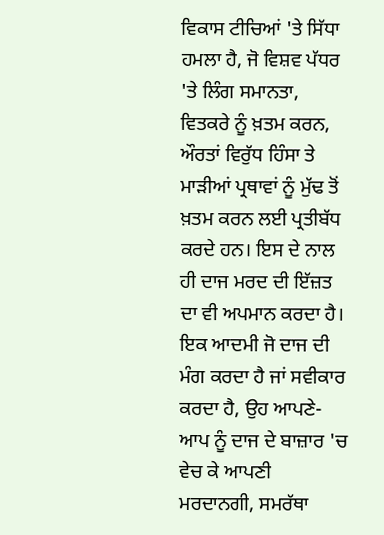ਵਿਕਾਸ ਟੀਚਿਆਂ 'ਤੇ ਸਿੱਧਾ ਹਮਲਾ ਹੈ, ਜੋ ਵਿਸ਼ਵ ਪੱਧਰ 'ਤੇ ਲਿੰਗ ਸਮਾਨਤਾ, ਵਿਤਕਰੇ ਨੂੰ ਖ਼ਤਮ ਕਰਨ, ਔਰਤਾਂ ਵਿਰੁੱਧ ਹਿੰਸਾ ਤੇ ਮਾੜੀਆਂ ਪ੍ਰਥਾਵਾਂ ਨੂੰ ਮੁੱਢ ਤੋਂ ਖ਼ਤਮ ਕਰਨ ਲਈ ਪ੍ਰਤੀਬੱਧ ਕਰਦੇ ਹਨ। ਇਸ ਦੇ ਨਾਲ ਹੀ ਦਾਜ ਮਰਦ ਦੀ ਇੱਜ਼ਤ ਦਾ ਵੀ ਅਪਮਾਨ ਕਰਦਾ ਹੈ। ਇਕ ਆਦਮੀ ਜੋ ਦਾਜ ਦੀ ਮੰਗ ਕਰਦਾ ਹੈ ਜਾਂ ਸਵੀਕਾਰ ਕਰਦਾ ਹੈ, ਉਹ ਆਪਣੇ-ਆਪ ਨੂੰ ਦਾਜ ਦੇ ਬਾਜ਼ਾਰ 'ਚ ਵੇਚ ਕੇ ਆਪਣੀ ਮਰਦਾਨਗੀ, ਸਮਰੱਥਾ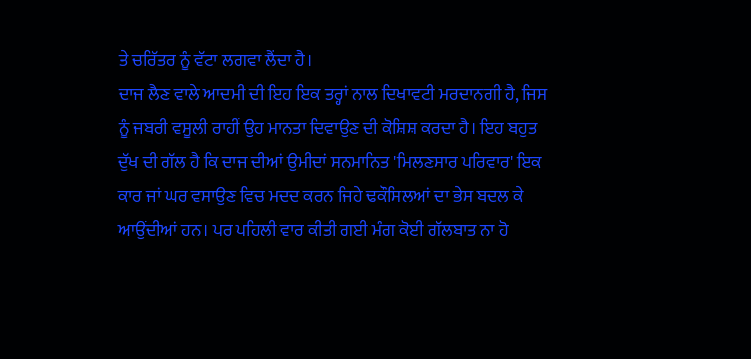ਤੇ ਚਰਿੱਤਰ ਨੂੰ ਵੱਟਾ ਲਗਵਾ ਲੈਂਦਾ ਹੈ।
ਦਾਜ ਲੈਣ ਵਾਲੇ ਆਦਮੀ ਦੀ ਇਹ ਇਕ ਤਰ੍ਹਾਂ ਨਾਲ ਦਿਖਾਵਟੀ ਮਰਦਾਨਗੀ ਹੈ, ਜਿਸ ਨੂੰ ਜਬਰੀ ਵਸੂਲੀ ਰਾਹੀਂ ਉਹ ਮਾਨਤਾ ਦਿਵਾਉਣ ਦੀ ਕੋਸ਼ਿਸ਼ ਕਰਦਾ ਹੈ। ਇਹ ਬਹੁਤ ਦੁੱਖ ਦੀ ਗੱਲ ਹੈ ਕਿ ਦਾਜ ਦੀਆਂ ਉਮੀਦਾਂ ਸਨਮਾਨਿਤ 'ਮਿਲਣਸਾਰ ਪਰਿਵਾਰ' ਇਕ ਕਾਰ ਜਾਂ ਘਰ ਵਸਾਉਣ ਵਿਚ ਮਦਦ ਕਰਨ ਜਿਹੇ ਢਕੌਸਿਲਆਂ ਦਾ ਭੇਸ ਬਦਲ ਕੇ ਆਉਂਦੀਆਂ ਹਨ। ਪਰ ਪਹਿਲੀ ਵਾਰ ਕੀਤੀ ਗਈ ਮੰਗ ਕੋਈ ਗੱਲਬਾਤ ਨਾ ਹੋ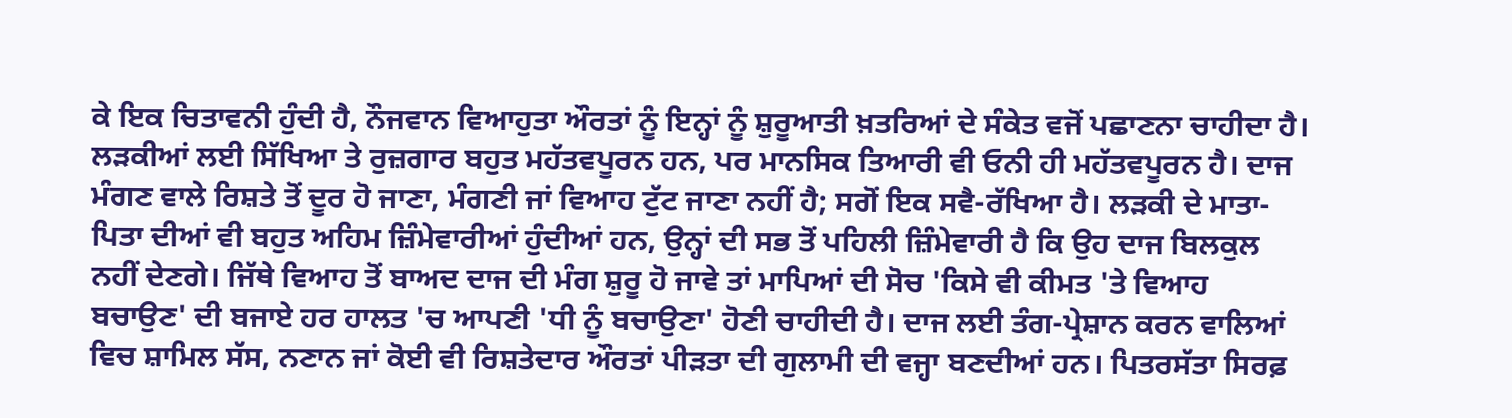ਕੇ ਇਕ ਚਿਤਾਵਨੀ ਹੁੰਦੀ ਹੈ, ਨੌਜਵਾਨ ਵਿਆਹੁਤਾ ਔਰਤਾਂ ਨੂੰ ਇਨ੍ਹਾਂ ਨੂੰ ਸ਼ੁਰੂਆਤੀ ਖ਼ਤਰਿਆਂ ਦੇ ਸੰਕੇਤ ਵਜੋਂ ਪਛਾਣਨਾ ਚਾਹੀਦਾ ਹੈ। ਲੜਕੀਆਂ ਲਈ ਸਿੱਖਿਆ ਤੇ ਰੁਜ਼ਗਾਰ ਬਹੁਤ ਮਹੱਤਵਪੂਰਨ ਹਨ, ਪਰ ਮਾਨਸਿਕ ਤਿਆਰੀ ਵੀ ਓਨੀ ਹੀ ਮਹੱਤਵਪੂਰਨ ਹੈ। ਦਾਜ ਮੰਗਣ ਵਾਲੇ ਰਿਸ਼ਤੇ ਤੋਂ ਦੂਰ ਹੋ ਜਾਣਾ, ਮੰਗਣੀ ਜਾਂ ਵਿਆਹ ਟੁੱਟ ਜਾਣਾ ਨਹੀਂ ਹੈ; ਸਗੋਂ ਇਕ ਸਵੈ-ਰੱਖਿਆ ਹੈ। ਲੜਕੀ ਦੇ ਮਾਤਾ-ਪਿਤਾ ਦੀਆਂ ਵੀ ਬਹੁਤ ਅਹਿਮ ਜ਼ਿੰਮੇਵਾਰੀਆਂ ਹੁੰਦੀਆਂ ਹਨ, ਉਨ੍ਹਾਂ ਦੀ ਸਭ ਤੋਂ ਪਹਿਲੀ ਜ਼ਿੰਮੇਵਾਰੀ ਹੈ ਕਿ ਉਹ ਦਾਜ ਬਿਲਕੁਲ ਨਹੀਂ ਦੇਣਗੇ। ਜਿੱਥੇ ਵਿਆਹ ਤੋਂ ਬਾਅਦ ਦਾਜ ਦੀ ਮੰਗ ਸ਼ੁਰੂ ਹੋ ਜਾਵੇ ਤਾਂ ਮਾਪਿਆਂ ਦੀ ਸੋਚ 'ਕਿਸੇ ਵੀ ਕੀਮਤ 'ਤੇ ਵਿਆਹ ਬਚਾਉਣ' ਦੀ ਬਜਾਏ ਹਰ ਹਾਲਤ 'ਚ ਆਪਣੀ 'ਧੀ ਨੂੰ ਬਚਾਉਣਾ' ਹੋਣੀ ਚਾਹੀਦੀ ਹੈ। ਦਾਜ ਲਈ ਤੰਗ-ਪ੍ਰੇਸ਼ਾਨ ਕਰਨ ਵਾਲਿਆਂ ਵਿਚ ਸ਼ਾਮਿਲ ਸੱਸ, ਨਣਾਨ ਜਾਂ ਕੋਈ ਵੀ ਰਿਸ਼ਤੇਦਾਰ ਔਰਤਾਂ ਪੀੜਤਾ ਦੀ ਗੁਲਾਮੀ ਦੀ ਵਜ੍ਹਾ ਬਣਦੀਆਂ ਹਨ। ਪਿਤਰਸੱਤਾ ਸਿਰਫ਼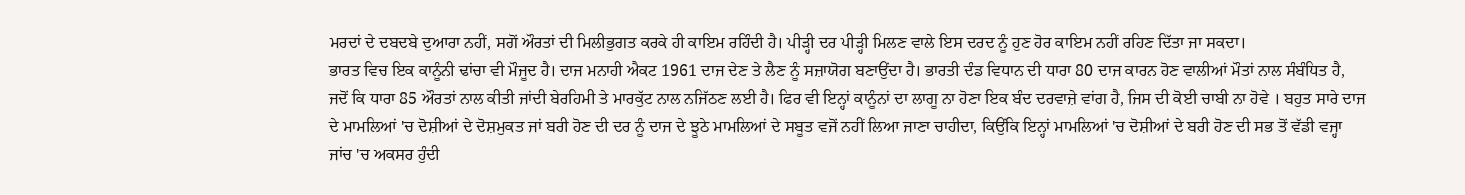ਮਰਦਾਂ ਦੇ ਦਬਦਬੇ ਦੁਆਰਾ ਨਹੀਂ, ਸਗੋਂ ਔਰਤਾਂ ਦੀ ਮਿਲੀਭੁਗਤ ਕਰਕੇ ਹੀ ਕਾਇਮ ਰਹਿੰਦੀ ਹੈ। ਪੀੜ੍ਹੀ ਦਰ ਪੀੜ੍ਹੀ ਮਿਲਣ ਵਾਲੇ ਇਸ ਦਰਦ ਨੂੰ ਹੁਣ ਹੋਰ ਕਾਇਮ ਨਹੀਂ ਰਹਿਣ ਦਿੱਤਾ ਜਾ ਸਕਦਾ।
ਭਾਰਤ ਵਿਚ ਇਕ ਕਾਨੂੰਨੀ ਢਾਂਚਾ ਵੀ ਮੌਜੂਦ ਹੈ। ਦਾਜ ਮਨਾਹੀ ਐਕਟ 1961 ਦਾਜ ਦੇਣ ਤੇ ਲੈਣ ਨੂੰ ਸਜ਼ਾਯੋਗ ਬਣਾਉਂਦਾ ਹੈ। ਭਾਰਤੀ ਦੰਡ ਵਿਧਾਨ ਦੀ ਧਾਰਾ 80 ਦਾਜ ਕਾਰਨ ਹੋਣ ਵਾਲੀਆਂ ਮੌਤਾਂ ਨਾਲ ਸੰਬੰਧਿਤ ਹੈ, ਜਦੋਂ ਕਿ ਧਾਰਾ 85 ਔਰਤਾਂ ਨਾਲ ਕੀਤੀ ਜਾਂਦੀ ਬੇਰਹਿਮੀ ਤੇ ਮਾਰਕੁੱਟ ਨਾਲ ਨਜਿੱਠਣ ਲਈ ਹੈ। ਫਿਰ ਵੀ ਇਨ੍ਹਾਂ ਕਾਨੂੰਨਾਂ ਦਾ ਲਾਗੂ ਨਾ ਹੋਣਾ ਇਕ ਬੰਦ ਦਰਵਾਜ਼ੇ ਵਾਂਗ ਹੈ, ਜਿਸ ਦੀ ਕੋਈ ਚਾਬੀ ਨਾ ਹੋਵੇ । ਬਹੁਤ ਸਾਰੇ ਦਾਜ ਦੇ ਮਾਮਲਿਆਂ 'ਚ ਦੋਸ਼ੀਆਂ ਦੇ ਦੋਸ਼ਮੁਕਤ ਜਾਂ ਬਰੀ ਹੋਣ ਦੀ ਦਰ ਨੂੰ ਦਾਜ ਦੇ ਝੂਠੇ ਮਾਮਲਿਆਂ ਦੇ ਸਬੂਤ ਵਜੋਂ ਨਹੀਂ ਲਿਆ ਜਾਣਾ ਚਾਹੀਦਾ, ਕਿਉਂਕਿ ਇਨ੍ਹਾਂ ਮਾਮਲਿਆਂ 'ਚ ਦੋਸ਼ੀਆਂ ਦੇ ਬਰੀ ਹੋਣ ਦੀ ਸਭ ਤੋਂ ਵੱਡੀ ਵਜ੍ਹਾ ਜਾਂਚ 'ਚ ਅਕਸਰ ਹੁੰਦੀ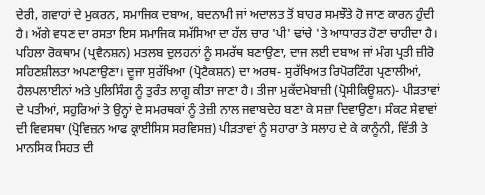ਦੇਰੀ, ਗਵਾਹਾਂ ਦੇ ਮੁਕਰਨ, ਸਮਾਜਿਕ ਦਬਾਅ, ਬਦਨਾਮੀ ਜਾਂ ਅਦਾਲਤ ਤੋਂ ਬਾਹਰ ਸਮਝੌਤੇ ਹੋ ਜਾਣ ਕਾਰਨ ਹੁੰਦੀ ਹੈ। ਅੱਗੇ ਵਧਣ ਦਾ ਰਸਤਾ ਇਸ ਸਮਾਜਿਕ ਸਮੱਸਿਆ ਦਾ ਹੱਲ ਚਾਰ 'ਪੀ' ਢਾਂਚੇ 'ਤੇ ਆਧਾਰਤ ਹੋਣਾ ਚਾਹੀਦਾ ਹੈ। ਪਹਿਲਾ ਰੋਕਥਾਮ (ਪ੍ਰਵੈਨਸ਼ਨ) ਮਤਲਬ ਦੁਲਹਨਾਂ ਨੂੰ ਸਮਰੱਥ ਬਣਾਉਣਾ, ਦਾਜ ਲਈ ਦਬਾਅ ਜਾਂ ਮੰਗ ਪ੍ਰਤੀ ਜ਼ੀਰੋ ਸਹਿਣਸ਼ੀਲਤਾ ਅਪਣਾਉਣਾ। ਦੂਜਾ ਸੁਰੱਖਿਆ (ਪ੍ਰੋਟੈਕਸ਼ਨ) ਦਾ ਅਰਥ- ਸੁਰੱਖਿਅਤ ਰਿਪੋਰਟਿੰਗ ਪ੍ਰਣਾਲੀਆਂ, ਹੈਲਪਲਾਈਨਾਂ ਅਤੇ ਪੁਲਿਸਿੰਗ ਨੂੰ ਤੁਰੰਤ ਲਾਗੂ ਕੀਤਾ ਜਾਣਾ ਹੈ। ਤੀਜਾ ਮੁਕੱਦਮੇਬਾਜ਼ੀ (ਪ੍ਰੋਸੀਕਿਊਸ਼ਨ)- ਪੀੜਤਾਵਾਂ ਦੇ ਪਤੀਆਂ, ਸਹੁਰਿਆਂ ਤੇ ਉਨ੍ਹਾਂ ਦੇ ਸਮਰਥਕਾਂ ਨੂੰ ਤੇਜ਼ੀ ਨਾਲ ਜਵਾਬਦੇਹ ਬਣਾ ਕੇ ਸਜ਼ਾ ਦਿਵਾਉਣਾ। ਸੰਕਟ ਸੇਵਾਵਾਂ ਦੀ ਵਿਵਸਥਾ (ਪ੍ਰੋਵਿਜ਼ਨ ਆਫ ਕ੍ਰਾਈਸਿਸ ਸਰਵਿਸਜ਼) ਪੀੜਤਾਵਾਂ ਨੂੰ ਸਹਾਰਾ ਤੇ ਸਲਾਹ ਦੇ ਕੇ ਕਾਨੂੰਨੀ, ਵਿੱਤੀ ਤੇ ਮਾਨਸਿਕ ਸਿਹਤ ਦੀ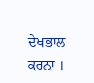ਦੇਖਭਾਲ ਕਰਨਾ ।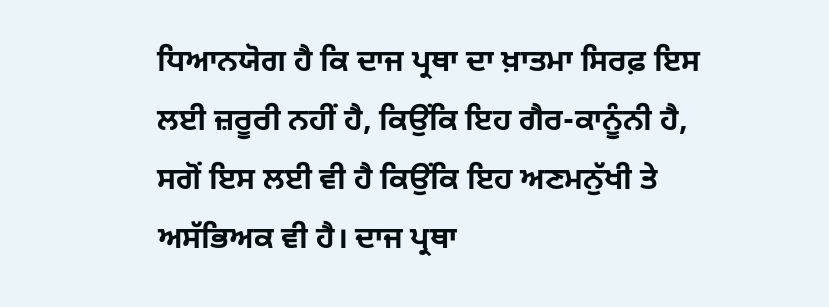ਧਿਆਨਯੋਗ ਹੈ ਕਿ ਦਾਜ ਪ੍ਰਥਾ ਦਾ ਖ਼ਾਤਮਾ ਸਿਰਫ਼ ਇਸ ਲਈ ਜ਼ਰੂਰੀ ਨਹੀਂ ਹੈ, ਕਿਉਂਕਿ ਇਹ ਗੈਰ-ਕਾਨੂੰਨੀ ਹੈ, ਸਗੋਂ ਇਸ ਲਈ ਵੀ ਹੈ ਕਿਉਂਕਿ ਇਹ ਅਣਮਨੁੱਖੀ ਤੇ ਅਸੱਭਿਅਕ ਵੀ ਹੈ। ਦਾਜ ਪ੍ਰਥਾ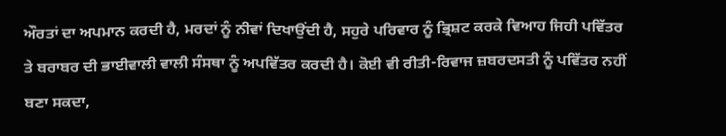ਔਰਤਾਂ ਦਾ ਅਪਮਾਨ ਕਰਦੀ ਹੈ, ਮਰਦਾਂ ਨੂੰ ਨੀਵਾਂ ਦਿਖਾਉਂਦੀ ਹੈ, ਸਹੁਰੇ ਪਰਿਵਾਰ ਨੂੰ ਭ੍ਰਿਸ਼ਟ ਕਰਕੇ ਵਿਆਹ ਜਿਹੀ ਪਵਿੱਤਰ ਤੇ ਬਰਾਬਰ ਦੀ ਭਾਈਵਾਲੀ ਵਾਲੀ ਸੰਸਥਾ ਨੂੰ ਅਪਵਿੱਤਰ ਕਰਦੀ ਹੈ। ਕੋਈ ਵੀ ਰੀਤੀ-ਰਿਵਾਜ ਜ਼ਬਰਦਸਤੀ ਨੂੰ ਪਵਿੱਤਰ ਨਹੀਂ ਬਣਾ ਸਕਦਾ,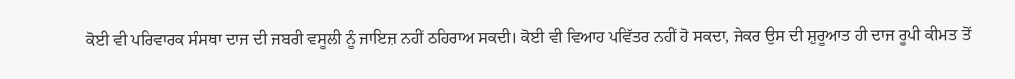ਕੋਈ ਵੀ ਪਰਿਵਾਰਕ ਸੰਸਥਾ ਦਾਜ ਦੀ ਜਬਰੀ ਵਸੂਲੀ ਨੂੰ ਜਾਇਜ਼ ਨਹੀਂ ਠਹਿਰਾਅ ਸਕਦੀ। ਕੋਈ ਵੀ ਵਿਆਹ ਪਵਿੱਤਰ ਨਹੀਂ ਹੋ ਸਕਦਾ, ਜੇਕਰ ਉਸ ਦੀ ਸ਼ੁਰੂਆਤ ਹੀ ਦਾਜ ਰੂਪੀ ਕੀਮਤ ਤੋਂ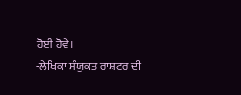ਹੋਈ ਹੋਵੇ।
-ਲੇਖਿਕਾ ਸੰਯੁਕਤ ਰਾਸ਼ਟਰ ਦੀ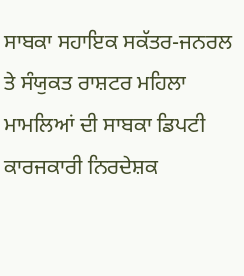ਸਾਬਕਾ ਸਹਾਇਕ ਸਕੱਤਰ-ਜਨਰਲ ਤੇ ਸੰਯੁਕਤ ਰਾਸ਼ਟਰ ਮਹਿਲਾ ਮਾਮਲਿਆਂ ਦੀ ਸਾਬਕਾ ਡਿਪਟੀ ਕਾਰਜਕਾਰੀ ਨਿਰਦੇਸ਼ਕ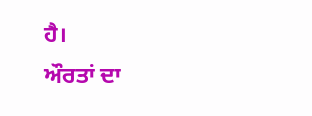ਹੈ।
ਔਰਤਾਂ ਦਾ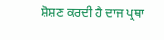ਸ਼ੋਸ਼ਣ ਕਰਦੀ ਹੈ ਦਾਜ ਪ੍ਰਥਾ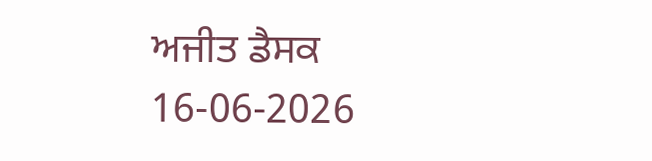ਅਜੀਤ ਡੈਸਕ
16-06-2026